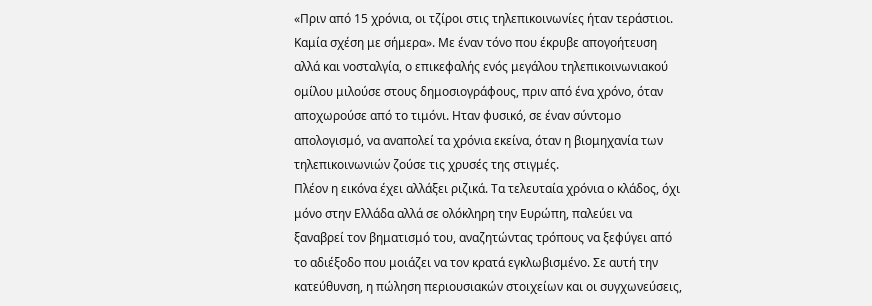«Πριν από 15 χρόνια, οι τζίροι στις τηλεπικοινωνίες ήταν τεράστιοι. Καμία σχέση με σήμερα». Με έναν τόνο που έκρυβε απογοήτευση αλλά και νοσταλγία, ο επικεφαλής ενός μεγάλου τηλεπικοινωνιακού ομίλου μιλούσε στους δημοσιογράφους, πριν από ένα χρόνο, όταν αποχωρούσε από το τιμόνι. Ηταν φυσικό, σε έναν σύντομο απολογισμό, να αναπολεί τα χρόνια εκείνα, όταν η βιομηχανία των τηλεπικοινωνιών ζούσε τις χρυσές της στιγμές.
Πλέον η εικόνα έχει αλλάξει ριζικά. Τα τελευταία χρόνια ο κλάδος, όχι μόνο στην Ελλάδα αλλά σε ολόκληρη την Ευρώπη, παλεύει να ξαναβρεί τον βηματισμό του, αναζητώντας τρόπους να ξεφύγει από το αδιέξοδο που μοιάζει να τον κρατά εγκλωβισμένο. Σε αυτή την κατεύθυνση, η πώληση περιουσιακών στοιχείων και οι συγχωνεύσεις,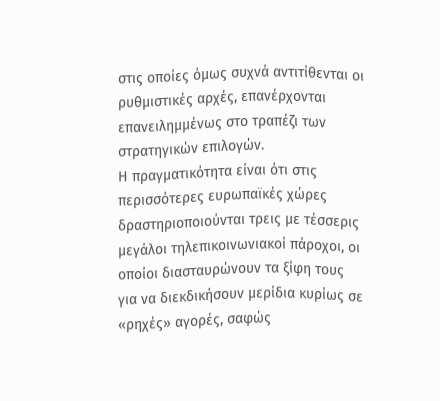στις οποίες όμως συχνά αντιτίθενται οι ρυθμιστικές αρχές, επανέρχονται επανειλημμένως στο τραπέζι των στρατηγικών επιλογών.
Η πραγματικότητα είναι ότι στις περισσότερες ευρωπαϊκές χώρες δραστηριοποιούνται τρεις με τέσσερις μεγάλοι τηλεπικοινωνιακοί πάροχοι, οι οποίοι διασταυρώνουν τα ξίφη τους για να διεκδικήσουν μερίδια κυρίως σε «ρηχές» αγορές, σαφώς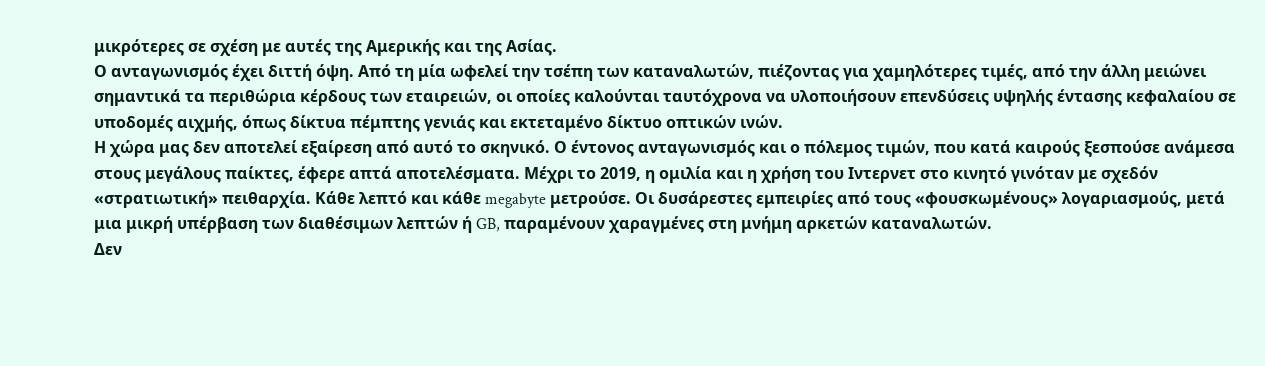μικρότερες σε σχέση με αυτές της Αμερικής και της Ασίας.
Ο ανταγωνισμός έχει διττή όψη. Από τη μία ωφελεί την τσέπη των καταναλωτών, πιέζοντας για χαμηλότερες τιμές, από την άλλη μειώνει σημαντικά τα περιθώρια κέρδους των εταιρειών, οι οποίες καλούνται ταυτόχρονα να υλοποιήσουν επενδύσεις υψηλής έντασης κεφαλαίου σε υποδομές αιχμής, όπως δίκτυα πέμπτης γενιάς και εκτεταμένο δίκτυο οπτικών ινών.
Η χώρα μας δεν αποτελεί εξαίρεση από αυτό το σκηνικό. Ο έντονος ανταγωνισμός και ο πόλεμος τιμών, που κατά καιρούς ξεσπούσε ανάμεσα στους μεγάλους παίκτες, έφερε απτά αποτελέσματα. Μέχρι το 2019, η ομιλία και η χρήση του Ιντερνετ στο κινητό γινόταν με σχεδόν «στρατιωτική» πειθαρχία. Κάθε λεπτό και κάθε megabyte μετρούσε. Οι δυσάρεστες εμπειρίες από τους «φουσκωμένους» λογαριασμούς, μετά μια μικρή υπέρβαση των διαθέσιμων λεπτών ή GB, παραμένουν χαραγμένες στη μνήμη αρκετών καταναλωτών.
Δεν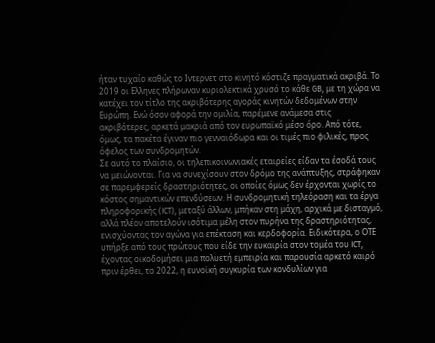ήταν τυχαίο καθώς το Ιντερνετ στο κινητό κόστιζε πραγματικά ακριβά. Το 2019 οι Ελληνες πλήρωναν κυριολεκτικά χρυσό το κάθε GB, με τη χώρα να κατέχει τον τίτλο της ακριβότερης αγοράς κινητών δεδομένων στην Ευρώπη. Ενώ όσον αφορά την ομιλία, παρέμενε ανάμεσα στις ακριβότερες, αρκετά μακριά από τον ευρωπαϊκό μέσο όρο. Από τότε, όμως, τα πακέτα έγιναν πιο γενναιόδωρα και οι τιμές πιο φιλικές, προς όφελος των συνδρομητών.
Σε αυτό το πλαίσιο, οι τηλεπικοινωνιακές εταιρείες είδαν τα έσοδά τους να μειώνονται. Για να συνεχίσουν στον δρόμο της ανάπτυξης, στράφηκαν σε παρεμφερείς δραστηριότητες, οι οποίες όμως δεν έρχονται χωρίς το κόστος σημαντικών επενδύσεων. Η συνδρομητική τηλεόραση και τα έργα πληροφορικής (ICT), μεταξύ άλλων, μπήκαν στη μάχη, αρχικά με δισταγμό, αλλά πλέον αποτελούν ισότιμα μέλη στον πυρήνα της δραστηριότητας, ενισχύοντας τον αγώνα για επέκταση και κερδοφορία. Ειδικότερα, ο ΟΤΕ υπήρξε από τους πρώτους που είδε την ευκαιρία στον τομέα του ICT, έχοντας οικοδομήσει μια πολυετή εμπειρία και παρουσία αρκετό καιρό πριν έρθει, το 2022, η ευνοϊκή συγκυρία των κονδυλίων για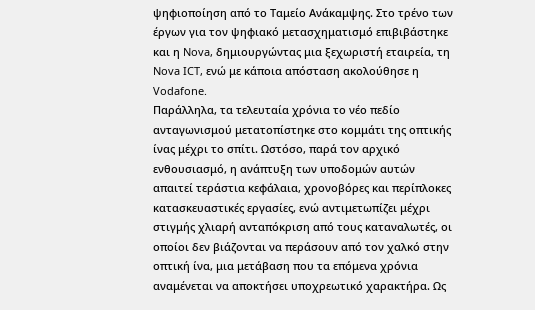ψηφιοποίηση από το Ταμείο Ανάκαμψης. Στο τρένο των έργων για τον ψηφιακό μετασχηματισμό επιβιβάστηκε και η Nova, δημιουργώντας μια ξεχωριστή εταιρεία, τη Nova ICT, ενώ με κάποια απόσταση ακολούθησε η Vodafone.
Παράλληλα, τα τελευταία χρόνια το νέο πεδίο ανταγωνισμού μετατοπίστηκε στο κομμάτι της οπτικής ίνας μέχρι το σπίτι. Ωστόσο, παρά τον αρχικό ενθουσιασμό, η ανάπτυξη των υποδομών αυτών απαιτεί τεράστια κεφάλαια, χρονοβόρες και περίπλοκες κατασκευαστικές εργασίες, ενώ αντιμετωπίζει μέχρι στιγμής χλιαρή ανταπόκριση από τους καταναλωτές, οι οποίοι δεν βιάζονται να περάσουν από τον χαλκό στην οπτική ίνα, μια μετάβαση που τα επόμενα χρόνια αναμένεται να αποκτήσει υποχρεωτικό χαρακτήρα. Ως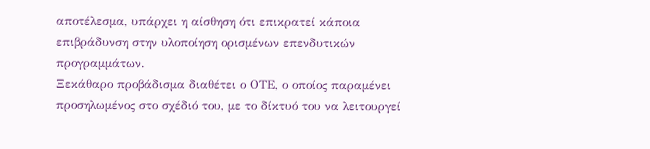αποτέλεσμα, υπάρχει η αίσθηση ότι επικρατεί κάποια επιβράδυνση στην υλοποίηση ορισμένων επενδυτικών προγραμμάτων.
Ξεκάθαρο προβάδισμα διαθέτει ο ΟΤΕ, ο οποίος παραμένει προσηλωμένος στο σχέδιό του, με το δίκτυό του να λειτουργεί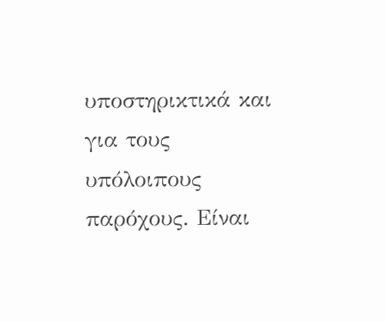υποστηρικτικά και για τους υπόλοιπους παρόχους. Είναι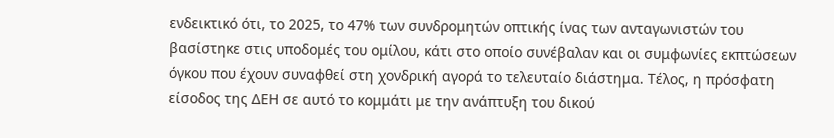ενδεικτικό ότι, το 2025, το 47% των συνδρομητών οπτικής ίνας των ανταγωνιστών του βασίστηκε στις υποδομές του ομίλου, κάτι στο οποίο συνέβαλαν και οι συμφωνίες εκπτώσεων όγκου που έχουν συναφθεί στη χονδρική αγορά το τελευταίο διάστημα. Τέλος, η πρόσφατη είσοδος της ΔΕΗ σε αυτό το κομμάτι με την ανάπτυξη του δικού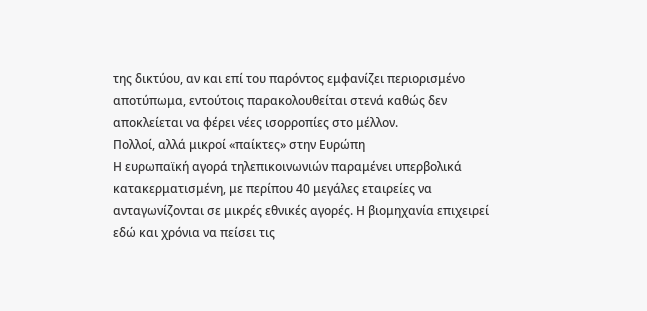της δικτύου, αν και επί του παρόντος εμφανίζει περιορισμένο αποτύπωμα, εντούτοις παρακολουθείται στενά καθώς δεν αποκλείεται να φέρει νέες ισορροπίες στο μέλλον.
Πολλοί, αλλά μικροί «παίκτες» στην Ευρώπη
Η ευρωπαϊκή αγορά τηλεπικοινωνιών παραμένει υπερβολικά κατακερματισμένη, με περίπου 40 μεγάλες εταιρείες να ανταγωνίζονται σε μικρές εθνικές αγορές. Η βιομηχανία επιχειρεί εδώ και χρόνια να πείσει τις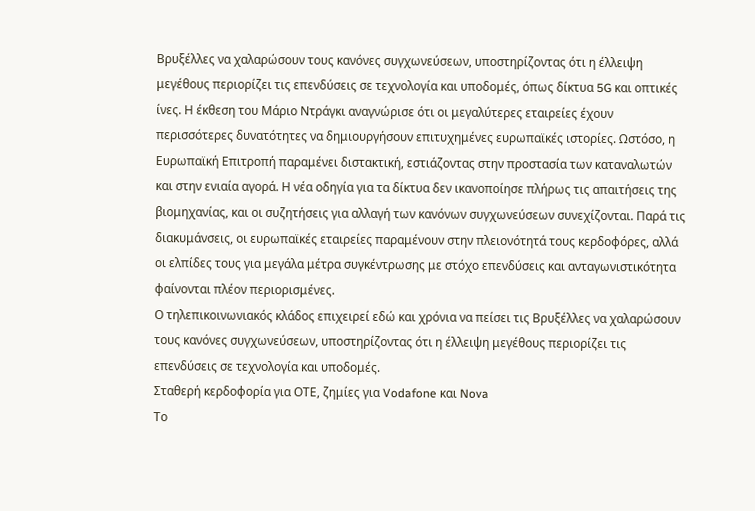Βρυξέλλες να χαλαρώσουν τους κανόνες συγχωνεύσεων, υποστηρίζοντας ότι η έλλειψη μεγέθους περιορίζει τις επενδύσεις σε τεχνολογία και υποδομές, όπως δίκτυα 5G και οπτικές ίνες. Η έκθεση του Μάριο Ντράγκι αναγνώρισε ότι οι μεγαλύτερες εταιρείες έχουν περισσότερες δυνατότητες να δημιουργήσουν επιτυχημένες ευρωπαϊκές ιστορίες. Ωστόσο, η Ευρωπαϊκή Επιτροπή παραμένει διστακτική, εστιάζοντας στην προστασία των καταναλωτών και στην ενιαία αγορά. Η νέα οδηγία για τα δίκτυα δεν ικανοποίησε πλήρως τις απαιτήσεις της βιομηχανίας, και οι συζητήσεις για αλλαγή των κανόνων συγχωνεύσεων συνεχίζονται. Παρά τις διακυμάνσεις, οι ευρωπαϊκές εταιρείες παραμένουν στην πλειονότητά τους κερδοφόρες, αλλά οι ελπίδες τους για μεγάλα μέτρα συγκέντρωσης με στόχο επενδύσεις και ανταγωνιστικότητα φαίνονται πλέον περιορισμένες.
Ο τηλεπικοινωνιακός κλάδος επιχειρεί εδώ και χρόνια να πείσει τις Βρυξέλλες να χαλαρώσουν τους κανόνες συγχωνεύσεων, υποστηρίζοντας ότι η έλλειψη μεγέθους περιορίζει τις επενδύσεις σε τεχνολογία και υποδομές.
Σταθερή κερδοφορία για ΟΤΕ, ζημίες για Vodafone και Nova
Το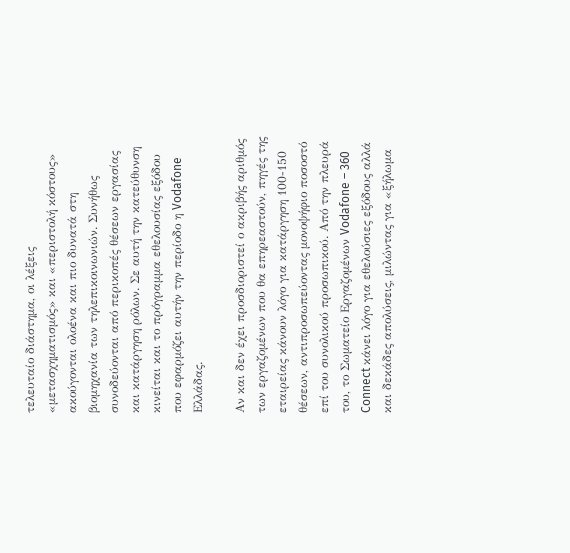τελευταίο διάστημα, οι λέξεις «μετασχηματισμός» και «περιστολή κόστους» ακούγονται ολοένα και πιο δυνατά στη βιομηχανία των τηλεπικοινωνιών. Συνήθως συνοδεύονται από περικοπές θέσεων εργασίας και κατάργηση ρόλων. Σε αυτή την κατεύθυνση κινείται και το πρόγραμμα εθελουσίας εξόδου που εφαρμόζει αυτήν την περίοδο η Vodafone Ελλάδας.

Αν και δεν έχει προσδιοριστεί ο ακριβής αριθμός των εργαζομένων που θα επηρεαστούν, πηγές της εταιρείας κάνουν λόγο για κατάργηση 100-150 θέσεων, αντιπροσωπεύοντας μονοψήφιο ποσοστό επί του συνολικού προσωπικού. Από την πλευρά του, το Σωματείο Εργαζομένων Vodafone – 360 Connect κάνει λόγο για εθελούσιες εξόδους αλλά και δεκάδες απολύσεις, μιλώντας για «ξήλωμα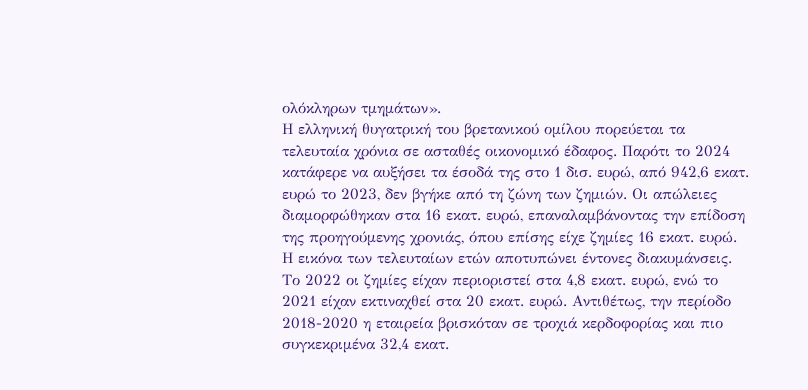ολόκληρων τμημάτων».
Η ελληνική θυγατρική του βρετανικού ομίλου πορεύεται τα τελευταία χρόνια σε ασταθές οικονομικό έδαφος. Παρότι το 2024 κατάφερε να αυξήσει τα έσοδά της στο 1 δισ. ευρώ, από 942,6 εκατ. ευρώ το 2023, δεν βγήκε από τη ζώνη των ζημιών. Οι απώλειες διαμορφώθηκαν στα 16 εκατ. ευρώ, επαναλαμβάνοντας την επίδοση της προηγούμενης χρονιάς, όπου επίσης είχε ζημίες 16 εκατ. ευρώ.
Η εικόνα των τελευταίων ετών αποτυπώνει έντονες διακυμάνσεις. Το 2022 οι ζημίες είχαν περιοριστεί στα 4,8 εκατ. ευρώ, ενώ το 2021 είχαν εκτιναχθεί στα 20 εκατ. ευρώ. Αντιθέτως, την περίοδο 2018-2020 η εταιρεία βρισκόταν σε τροχιά κερδοφορίας και πιο συγκεκριμένα 32,4 εκατ.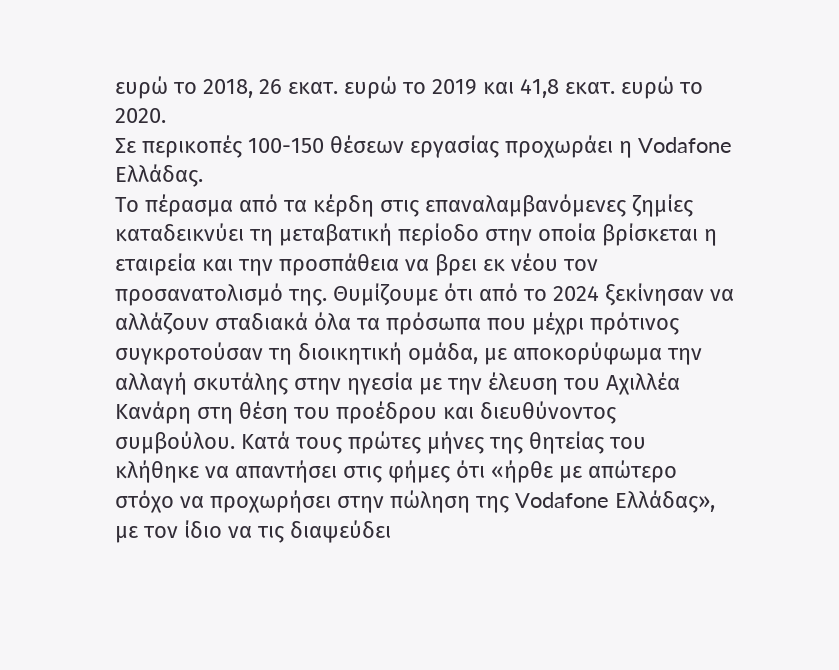ευρώ το 2018, 26 εκατ. ευρώ το 2019 και 41,8 εκατ. ευρώ το 2020.
Σε περικοπές 100-150 θέσεων εργασίας προχωράει η Vodafone Ελλάδας.
Το πέρασμα από τα κέρδη στις επαναλαμβανόμενες ζημίες καταδεικνύει τη μεταβατική περίοδο στην οποία βρίσκεται η εταιρεία και την προσπάθεια να βρει εκ νέου τον προσανατολισμό της. Θυμίζουμε ότι από το 2024 ξεκίνησαν να αλλάζουν σταδιακά όλα τα πρόσωπα που μέχρι πρότινος συγκροτούσαν τη διοικητική ομάδα, με αποκορύφωμα την αλλαγή σκυτάλης στην ηγεσία με την έλευση του Αχιλλέα Κανάρη στη θέση του προέδρου και διευθύνοντος συμβούλου. Κατά τους πρώτες μήνες της θητείας του κλήθηκε να απαντήσει στις φήμες ότι «ήρθε με απώτερο στόχο να προχωρήσει στην πώληση της Vodafone Ελλάδας», με τον ίδιο να τις διαψεύδει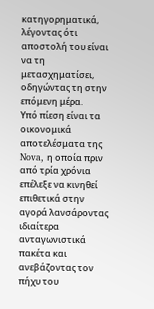κατηγορηματικά, λέγοντας ότι αποστολή του είναι να τη μετασχηματίσει, οδηγώντας τη στην επόμενη μέρα.
Υπό πίεση είναι τα οικονομικά αποτελέσματα της Nova, η οποία πριν από τρία χρόνια επέλεξε να κινηθεί επιθετικά στην αγορά λανσάροντας ιδιαίτερα ανταγωνιστικά πακέτα και ανεβάζοντας τον πήχυ του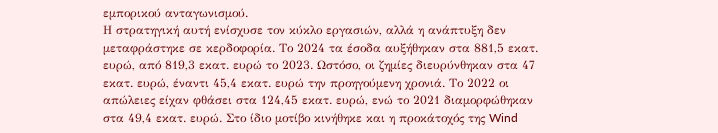εμπορικού ανταγωνισμού.
Η στρατηγική αυτή ενίσχυσε τον κύκλο εργασιών, αλλά η ανάπτυξη δεν μεταφράστηκε σε κερδοφορία. Το 2024 τα έσοδα αυξήθηκαν στα 881,5 εκατ. ευρώ, από 819,3 εκατ. ευρώ το 2023. Ωστόσο, οι ζημίες διευρύνθηκαν στα 47 εκατ. ευρώ, έναντι 45,4 εκατ. ευρώ την προηγούμενη χρονιά. Το 2022 οι απώλειες είχαν φθάσει στα 124,45 εκατ. ευρώ, ενώ το 2021 διαμορφώθηκαν στα 49,4 εκατ. ευρώ. Στο ίδιο μοτίβο κινήθηκε και η προκάτοχός της Wind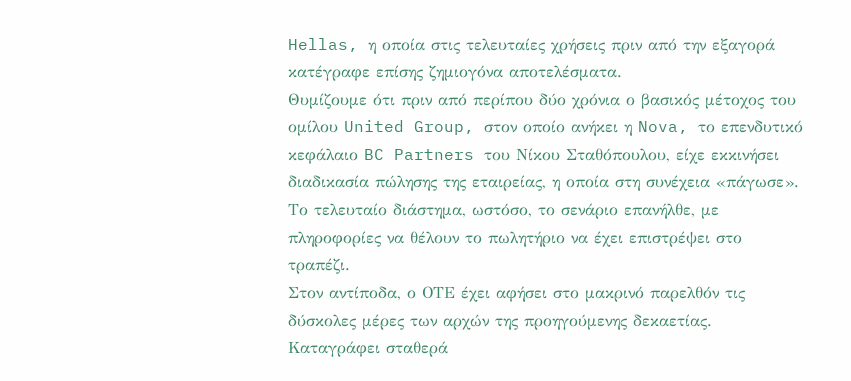Hellas, η οποία στις τελευταίες χρήσεις πριν από την εξαγορά κατέγραφε επίσης ζημιογόνα αποτελέσματα.
Θυμίζουμε ότι πριν από περίπου δύο χρόνια ο βασικός μέτοχος του ομίλου United Group, στον οποίο ανήκει η Nova, το επενδυτικό κεφάλαιο BC Partners του Νίκου Σταθόπουλου, είχε εκκινήσει διαδικασία πώλησης της εταιρείας, η οποία στη συνέχεια «πάγωσε». Το τελευταίο διάστημα, ωστόσο, το σενάριο επανήλθε, με πληροφορίες να θέλουν το πωλητήριο να έχει επιστρέψει στο τραπέζι.
Στον αντίποδα, ο ΟΤΕ έχει αφήσει στο μακρινό παρελθόν τις δύσκολες μέρες των αρχών της προηγούμενης δεκαετίας. Καταγράφει σταθερά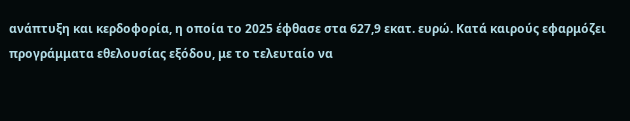ανάπτυξη και κερδοφορία, η οποία το 2025 έφθασε στα 627,9 εκατ. ευρώ. Κατά καιρούς εφαρμόζει προγράμματα εθελουσίας εξόδου, με το τελευταίο να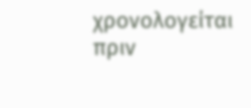χρονολογείται πριν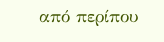από περίπου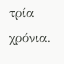τρία χρόνια.